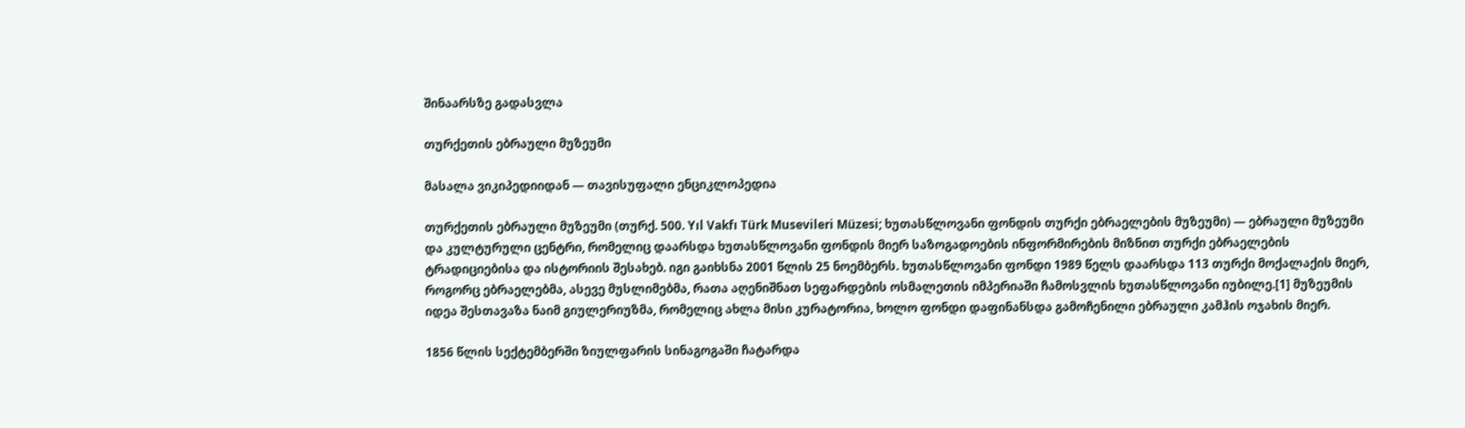შინაარსზე გადასვლა

თურქეთის ებრაული მუზეუმი

მასალა ვიკიპედიიდან — თავისუფალი ენციკლოპედია

თურქეთის ებრაული მუზეუმი (თურქ. 500. Yıl Vakfı Türk Musevileri Müzesi; ხუთასწლოვანი ფონდის თურქი ებრაელების მუზეუმი) — ებრაული მუზეუმი და კულტურული ცენტრი, რომელიც დაარსდა ხუთასწლოვანი ფონდის მიერ საზოგადოების ინფორმირების მიზნით თურქი ებრაელების ტრადიციებისა და ისტორიის შესახებ. იგი გაიხსნა 2001 წლის 25 ნოემბერს. ხუთასწლოვანი ფონდი 1989 წელს დაარსდა 113 თურქი მოქალაქის მიერ, როგორც ებრაელებმა, ასევე მუსლიმებმა, რათა აღენიშნათ სეფარდების ოსმალეთის იმპერიაში ჩამოსვლის ხუთასწლოვანი იუბილე.[1] მუზეუმის იდეა შესთავაზა ნაიმ გიულერიუზმა, რომელიც ახლა მისი კურატორია, ხოლო ფონდი დაფინანსდა გამოჩენილი ებრაული კამჰის ოჯახის მიერ.

1856 წლის სექტემბერში ზიულფარის სინაგოგაში ჩატარდა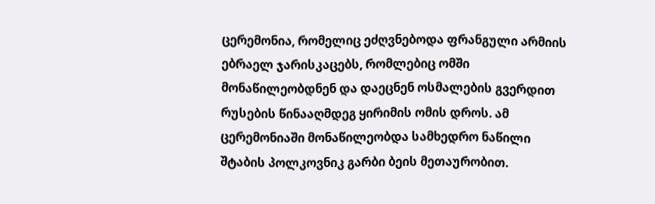ცერემონია, რომელიც ეძღვნებოდა ფრანგული არმიის ებრაელ ჯარისკაცებს, რომლებიც ომში მონაწილეობდნენ და დაეცნენ ოსმალების გვერდით რუსების წინააღმდეგ ყირიმის ომის დროს. ამ ცერემონიაში მონაწილეობდა სამხედრო ნაწილი შტაბის პოლკოვნიკ გარბი ბეის მეთაურობით.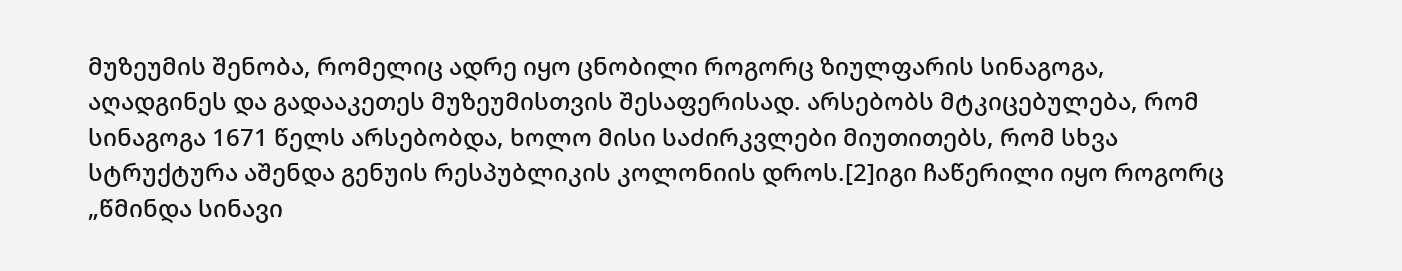მუზეუმის შენობა, რომელიც ადრე იყო ცნობილი როგორც ზიულფარის სინაგოგა, აღადგინეს და გადააკეთეს მუზეუმისთვის შესაფერისად. არსებობს მტკიცებულება, რომ სინაგოგა 1671 წელს არსებობდა, ხოლო მისი საძირკვლები მიუთითებს, რომ სხვა სტრუქტურა აშენდა გენუის რესპუბლიკის კოლონიის დროს.[2]იგი ჩაწერილი იყო როგორც „წმინდა სინავი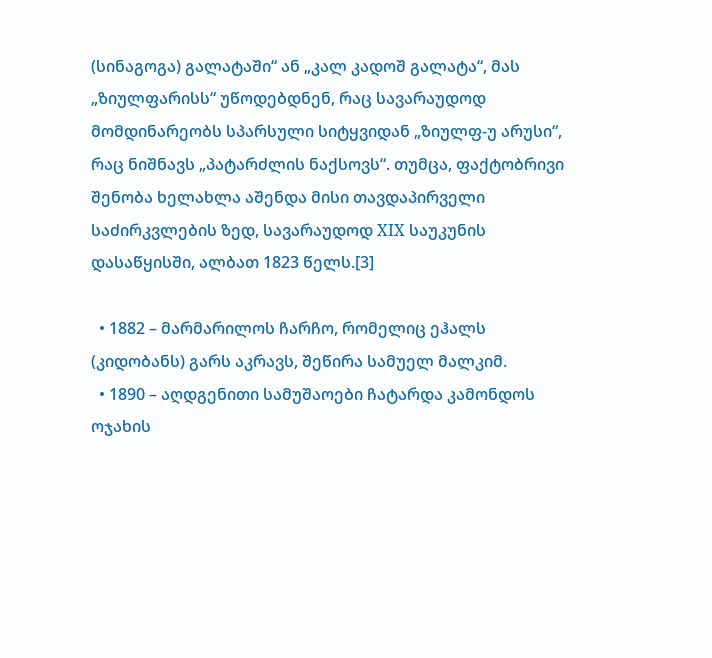(სინაგოგა) გალატაში“ ან „კალ კადოშ გალატა“, მას „ზიულფარისს“ უწოდებდნენ, რაც სავარაუდოდ მომდინარეობს სპარსული სიტყვიდან „ზიულფ-უ არუსი“, რაც ნიშნავს „პატარძლის ნაქსოვს“. თუმცა, ფაქტობრივი შენობა ხელახლა აშენდა მისი თავდაპირველი საძირკვლების ზედ, სავარაუდოდ XIX საუკუნის დასაწყისში, ალბათ 1823 წელს.[3]

  • 1882 – მარმარილოს ჩარჩო, რომელიც ეჰალს (კიდობანს) გარს აკრავს, შეწირა სამუელ მალკიმ.
  • 1890 – აღდგენითი სამუშაოები ჩატარდა კამონდოს ოჯახის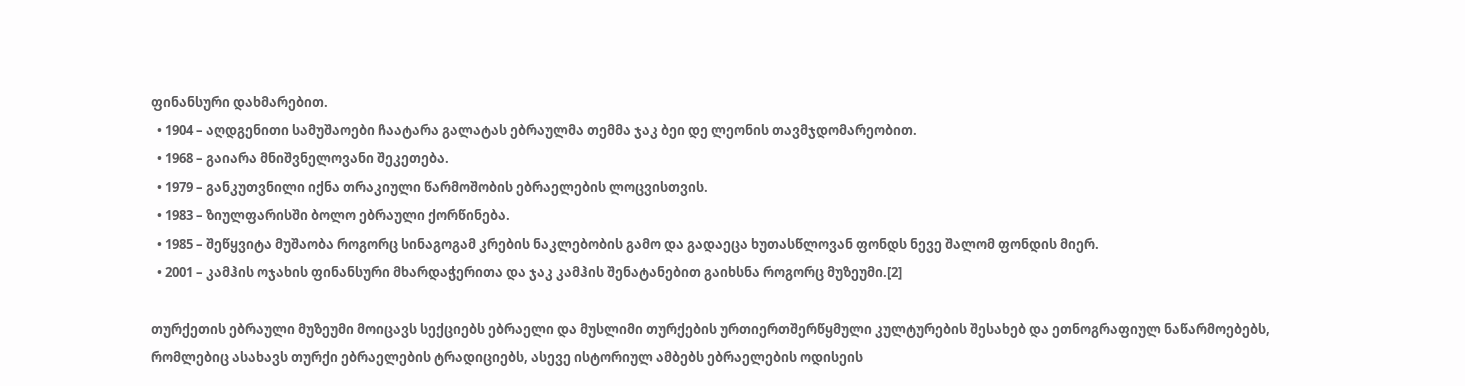ფინანსური დახმარებით.
  • 1904 – აღდგენითი სამუშაოები ჩაატარა გალატას ებრაულმა თემმა ჯაკ ბეი დე ლეონის თავმჯდომარეობით.
  • 1968 – გაიარა მნიშვნელოვანი შეკეთება.
  • 1979 – განკუთვნილი იქნა თრაკიული წარმოშობის ებრაელების ლოცვისთვის.
  • 1983 – ზიულფარისში ბოლო ებრაული ქორწინება.
  • 1985 – შეწყვიტა მუშაობა როგორც სინაგოგამ კრების ნაკლებობის გამო და გადაეცა ხუთასწლოვან ფონდს ნევე შალომ ფონდის მიერ.
  • 2001 – კამჰის ოჯახის ფინანსური მხარდაჭერითა და ჯაკ კამჰის შენატანებით გაიხსნა როგორც მუზეუმი.[2]

თურქეთის ებრაული მუზეუმი მოიცავს სექციებს ებრაელი და მუსლიმი თურქების ურთიერთშერწყმული კულტურების შესახებ და ეთნოგრაფიულ ნაწარმოებებს, რომლებიც ასახავს თურქი ებრაელების ტრადიციებს, ასევე ისტორიულ ამბებს ებრაელების ოდისეის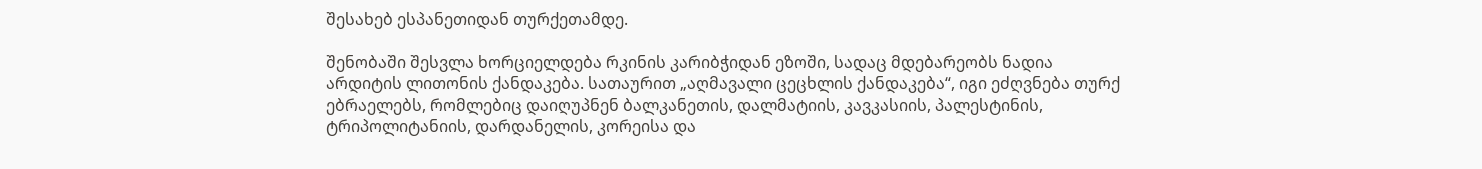შესახებ ესპანეთიდან თურქეთამდე.

შენობაში შესვლა ხორციელდება რკინის კარიბჭიდან ეზოში, სადაც მდებარეობს ნადია არდიტის ლითონის ქანდაკება. სათაურით „აღმავალი ცეცხლის ქანდაკება“, იგი ეძღვნება თურქ ებრაელებს, რომლებიც დაიღუპნენ ბალკანეთის, დალმატიის, კავკასიის, პალესტინის, ტრიპოლიტანიის, დარდანელის, კორეისა და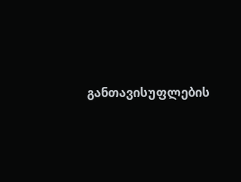განთავისუფლების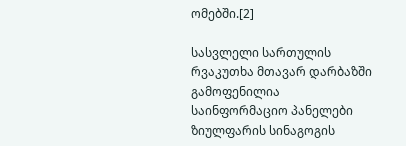ომებში.[2]

სასვლელი სართულის რვაკუთხა მთავარ დარბაზში გამოფენილია საინფორმაციო პანელები ზიულფარის სინაგოგის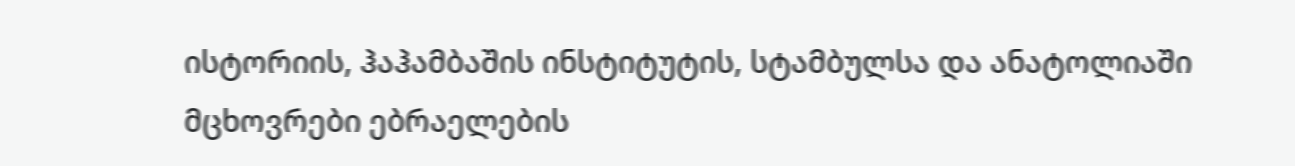ისტორიის, ჰაჰამბაშის ინსტიტუტის, სტამბულსა და ანატოლიაში მცხოვრები ებრაელების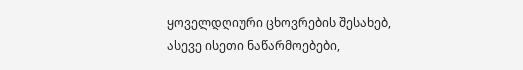ყოველდღიური ცხოვრების შესახებ, ასევე ისეთი ნაწარმოებები,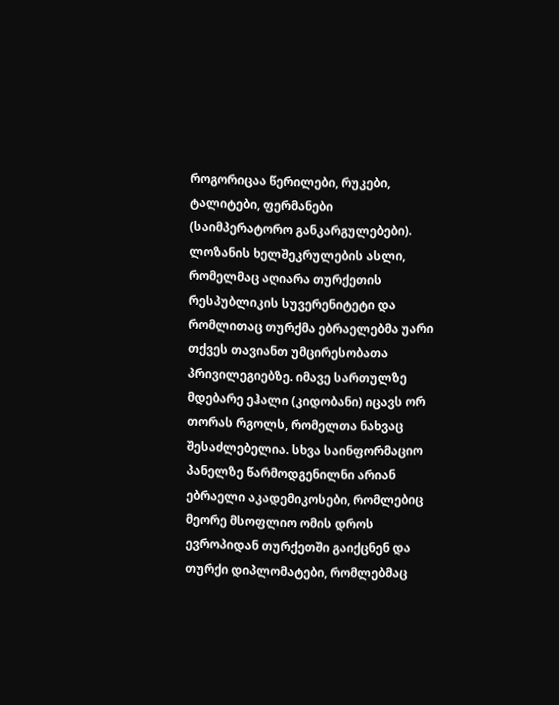როგორიცაა წერილები, რუკები, ტალიტები, ფერმანები (საიმპერატორო განკარგულებები). ლოზანის ხელშეკრულების ასლი, რომელმაც აღიარა თურქეთის რესპუბლიკის სუვერენიტეტი და რომლითაც თურქმა ებრაელებმა უარი თქვეს თავიანთ უმცირესობათა პრივილეგიებზე. იმავე სართულზე მდებარე ეჰალი (კიდობანი) იცავს ორ თორას რგოლს, რომელთა ნახვაც შესაძლებელია. სხვა საინფორმაციო პანელზე წარმოდგენილნი არიან ებრაელი აკადემიკოსები, რომლებიც მეორე მსოფლიო ომის დროს ევროპიდან თურქეთში გაიქცნენ და თურქი დიპლომატები, რომლებმაც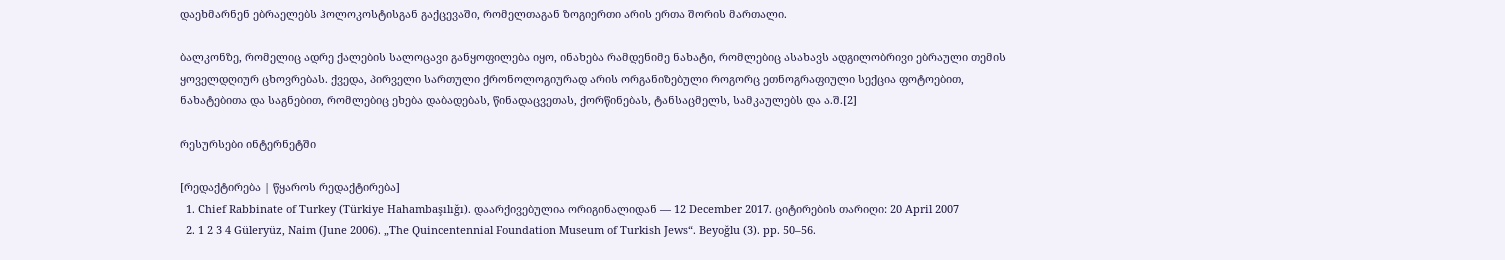დაეხმარნენ ებრაელებს ჰოლოკოსტისგან გაქცევაში, რომელთაგან ზოგიერთი არის ერთა შორის მართალი.

ბალკონზე, რომელიც ადრე ქალების სალოცავი განყოფილება იყო, ინახება რამდენიმე ნახატი, რომლებიც ასახავს ადგილობრივი ებრაული თემის ყოველდღიურ ცხოვრებას. ქვედა, პირველი სართული ქრონოლოგიურად არის ორგანიზებული როგორც ეთნოგრაფიული სექცია ფოტოებით, ნახატებითა და საგნებით, რომლებიც ეხება დაბადებას, წინადაცვეთას, ქორწინებას, ტანსაცმელს, სამკაულებს და ა.შ.[2]

რესურსები ინტერნეტში

[რედაქტირება | წყაროს რედაქტირება]
  1. Chief Rabbinate of Turkey (Türkiye Hahambaşılığı). დაარქივებულია ორიგინალიდან — 12 December 2017. ციტირების თარიღი: 20 April 2007
  2. 1 2 3 4 Güleryüz, Naim (June 2006). „The Quincentennial Foundation Museum of Turkish Jews“. Beyoğlu (3). pp. 50–56.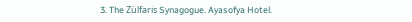3. The Zülfaris Synagogue. Ayasofya Hotel.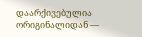დაარქივებულია ორიგინალიდან —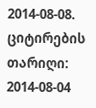2014-08-08. ციტირების თარიღი: 2014-08-04